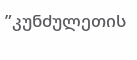”კუნძულეთის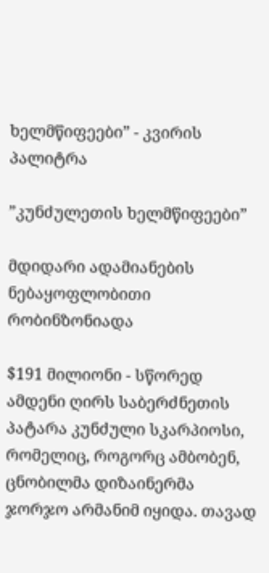ხელმწიფეები” - კვირის პალიტრა

”კუნძულეთის ხელმწიფეები”

მდიდარი ადამიანების ნებაყოფლობითი რობინზონიადა

$191 მილიონი - სწორედ ამდენი ღირს საბერძნეთის პატარა კუნძული სკარპიოსი, რომელიც, როგორც ამბობენ, ცნობილმა დიზაინერმა ჯორჯო არმანიმ იყიდა. თავად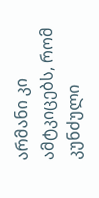არმანი კი ამტკიცებს, რომ კუნძული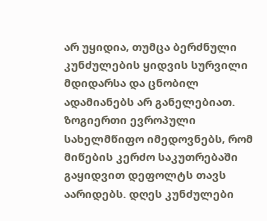არ უყიდია, თუმცა ბერძნული კუნძულების ყიდვის სურვილი მდიდარსა და ცნობილ ადამიანებს არ განელებიათ. ზოგიერთი ევროპული სახელმწიფო იმედოვნებს, რომ მიწების კერძო საკუთრებაში გაყიდვით დეფოლტს თავს აარიდებს. დღეს კუნძულები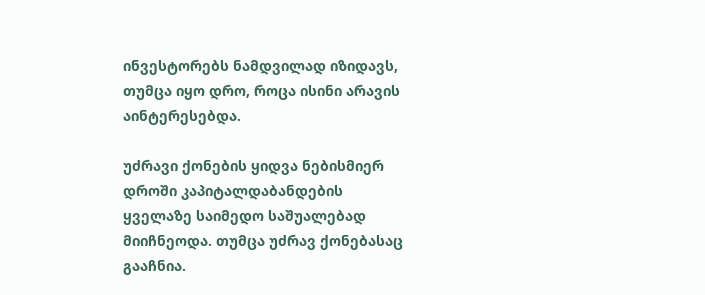ინვესტორებს ნამდვილად იზიდავს, თუმცა იყო დრო, როცა ისინი არავის აინტერესებდა.

უძრავი ქონების ყიდვა ნებისმიერ დროში კაპიტალდაბანდების ყველაზე საიმედო საშუალებად მიიჩნეოდა. თუმცა უძრავ ქონებასაც გააჩნია.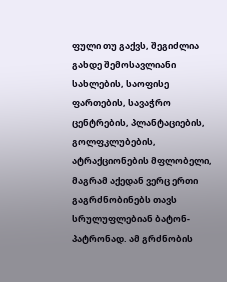ფული თუ გაქვს, შეგიძლია გახდე შემოსავლიანი სახლების, საოფისე ფართების, სავაჭრო ცენტრების, პლანტაციების, გოლფკლუბების, ატრაქციონების მფლობელი, მაგრამ აქედან ვერც ერთი გაგრძნობინებს თავს სრულუფლებიან ბატონ-პატრონად. ამ გრძნობის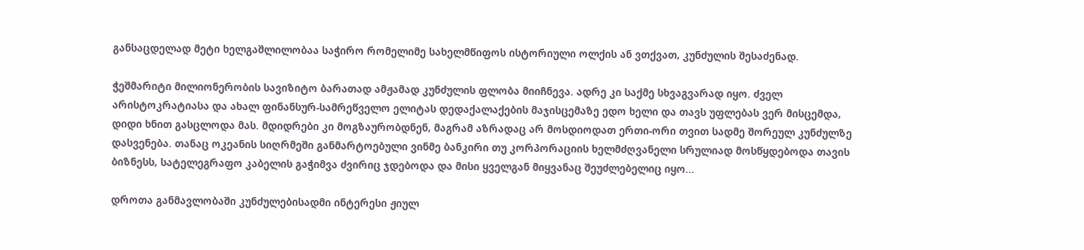განსაცდელად მეტი ხელგაშლილობაა საჭირო რომელიმე სახელმწიფოს ისტორიული ოლქის ან ვთქვათ, კუნძულის შესაძენად.

ჭეშმარიტი მილიონერობის სავიზიტო ბარათად ამჟამად კუნძულის ფლობა მიიჩნევა. ადრე კი საქმე სხვაგვარად იყო. ძველ არისტოკრატიასა და ახალ ფინანსურ-სამრეწველო ელიტას დედაქალაქების მაჯისცემაზე ედო ხელი და თავს უფლებას ვერ მისცემდა, დიდი ხნით გასცლოდა მას. მდიდრები კი მოგზაურობდნენ, მაგრამ აზრადაც არ მოსდიოდათ ერთი-ორი თვით სადმე შორეულ კუნძულზე დასვენება. თანაც ოკეანის სიღრმეში განმარტოებული ვინმე ბანკირი თუ კორპორაციის ხელმძღვანელი სრულიად მოსწყდებოდა თავის ბიზნესს, სატელეგრაფო კაბელის გაჭიმვა ძვირიც ჯდებოდა და მისი ყველგან მიყვანაც შეუძლებელიც იყო...

დროთა განმავლობაში კუნძულებისადმი ინტერესი ჟიულ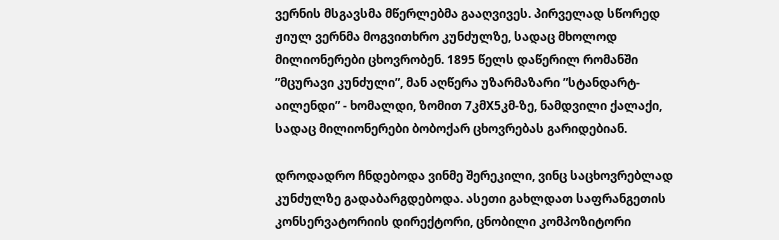ვერნის მსგავსმა მწერლებმა გააღვივეს. პირველად სწორედ ჟიულ ვერნმა მოგვითხრო კუნძულზე, სადაც მხოლოდ მილიონერები ცხოვრობენ. 1895 წელს დაწერილ რომანში ”მცურავი კუნძული”, მან აღწერა უზარმაზარი ”სტანდარტ-აილენდი” - ხომალდი, ზომით 7კმX5კმ-ზე, ნამდვილი ქალაქი, სადაც მილიონერები ბობოქარ ცხოვრებას გარიდებიან.

დროდადრო ჩნდებოდა ვინმე შერეკილი, ვინც საცხოვრებლად კუნძულზე გადაბარგდებოდა. ასეთი გახლდათ საფრანგეთის კონსერვატორიის დირექტორი, ცნობილი კომპოზიტორი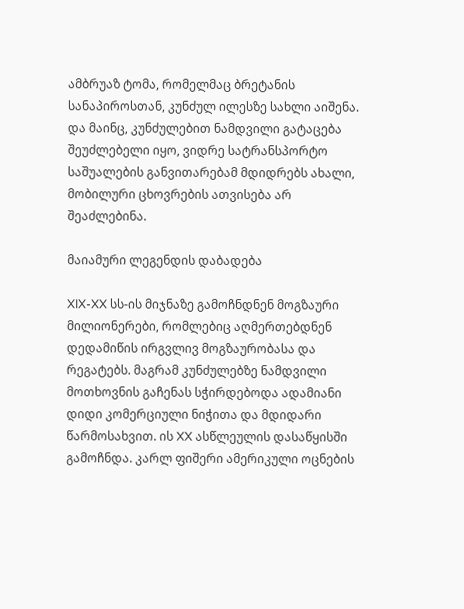ამბრუაზ ტომა, რომელმაც ბრეტანის სანაპიროსთან, კუნძულ ილესზე სახლი აიშენა. და მაინც, კუნძულებით ნამდვილი გატაცება შეუძლებელი იყო, ვიდრე სატრანსპორტო საშუალების განვითარებამ მდიდრებს ახალი, მობილური ცხოვრების ათვისება არ შეაძლებინა.

მაიამური ლეგენდის დაბადება

XIX-XX სს-ის მიჯნაზე გამოჩნდნენ მოგზაური მილიონერები, რომლებიც აღმერთებდნენ დედამიწის ირგვლივ მოგზაურობასა და რეგატებს. მაგრამ კუნძულებზე ნამდვილი მოთხოვნის გაჩენას სჭირდებოდა ადამიანი დიდი კომერციული ნიჭითა და მდიდარი წარმოსახვით. ის XX ასწლეულის დასაწყისში გამოჩნდა. კარლ ფიშერი ამერიკული ოცნების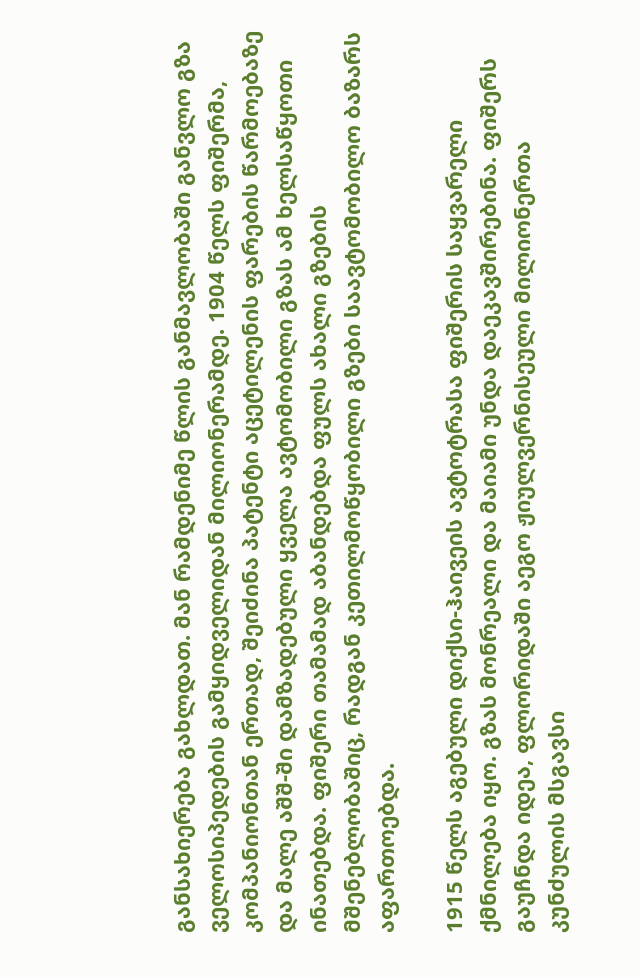განსახიერება გახლდათ. მან რამდენიმე წლის განმავლობაში განვლო გზა ველოსიპედების გამყიდველიდან მილიონერამდე. 1904 წელს ფიშერმა, კომპანიონთან ერთად, შეიძინა პატენტი აცეტილენის ფარების წარმოებაზე და მალე აშშ-ში დამზადებული ყველა ავტომობილი გზას ამ ხელსაწყოთი ინათებდა. ფიშერი თამამად აბანდებდა ფულს ახალი გზების მშენებლობაშიც, რადგან კეთილმოწყობილი გზები საავტომობილო ბაზარს აფართოებდა.

1915 წელს აგებული დიქსი-ჰაივეის ავტოტრასა ფიშერის საყვარელი ქმნილება იყო. გზას მონრეალი და მაიამი უნდა დაეკავშირებინა. ფიშერს გაუჩნდა იდეა, ფლორიდაში აეგო ჟიულვერნისეული მილიონერთა კუნძულის მსგავსი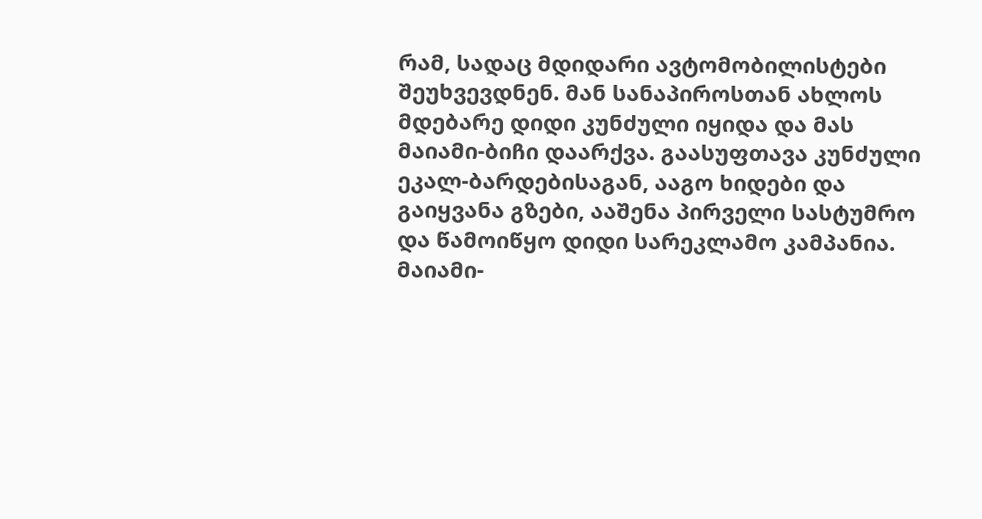რამ, სადაც მდიდარი ავტომობილისტები შეუხვევდნენ. მან სანაპიროსთან ახლოს მდებარე დიდი კუნძული იყიდა და მას მაიამი-ბიჩი დაარქვა. გაასუფთავა კუნძული ეკალ-ბარდებისაგან, ააგო ხიდები და გაიყვანა გზები, ააშენა პირველი სასტუმრო და წამოიწყო დიდი სარეკლამო კამპანია. მაიამი-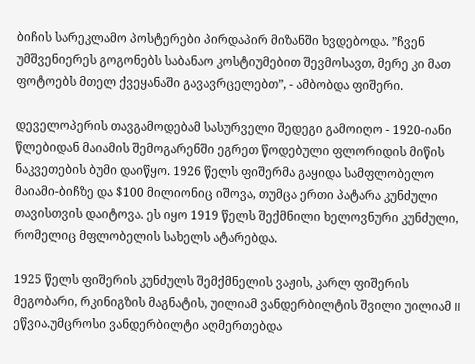ბიჩის სარეკლამო პოსტერები პირდაპირ მიზანში ხვდებოდა. ”ჩვენ უმშვენიერეს გოგონებს საბანაო კოსტიუმებით შევმოსავთ, მერე კი მათ ფოტოებს მთელ ქვეყანაში გავავრცელებთ”, - ამბობდა ფიშერი.

დეველოპერის თავგამოდებამ სასურველი შედეგი გამოიღო - 1920-იანი წლებიდან მაიამის შემოგარენში ეგრეთ წოდებული ფლორიდის მიწის ნაკვეთების ბუმი დაიწყო. 1926 წელს ფიშერმა გაყიდა სამფლობელო მაიამი-ბიჩზე და $100 მილიონიც იშოვა, თუმცა ერთი პატარა კუნძული თავისთვის დაიტოვა. ეს იყო 1919 წელს შექმნილი ხელოვნური კუნძული, რომელიც მფლობელის სახელს ატარებდა.

1925 წელს ფიშერის კუნძულს შემქმნელის ვაჟის, კარლ ფიშერის მეგობარი, რკინიგზის მაგნატის, უილიამ ვანდერბილტის შვილი უილიამ II ეწვია.უმცროსი ვანდერბილტი აღმერთებდა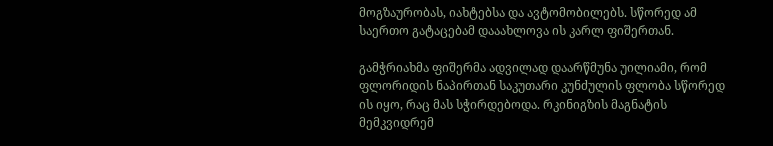მოგზაურობას, იახტებსა და ავტომობილებს. სწორედ ამ საერთო გატაცებამ დააახლოვა ის კარლ ფიშერთან.

გამჭრიახმა ფიშერმა ადვილად დაარწმუნა უილიამი, რომ ფლორიდის ნაპირთან საკუთარი კუნძულის ფლობა სწორედ ის იყო, რაც მას სჭირდებოდა. რკინიგზის მაგნატის მემკვიდრემ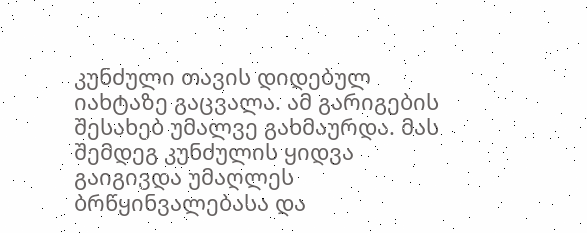კუნძული თავის დიდებულ იახტაზე გაცვალა. ამ გარიგების შესახებ უმალვე გახმაურდა. მას შემდეგ კუნძულის ყიდვა გაიგივდა უმაღლეს ბრწყინვალებასა და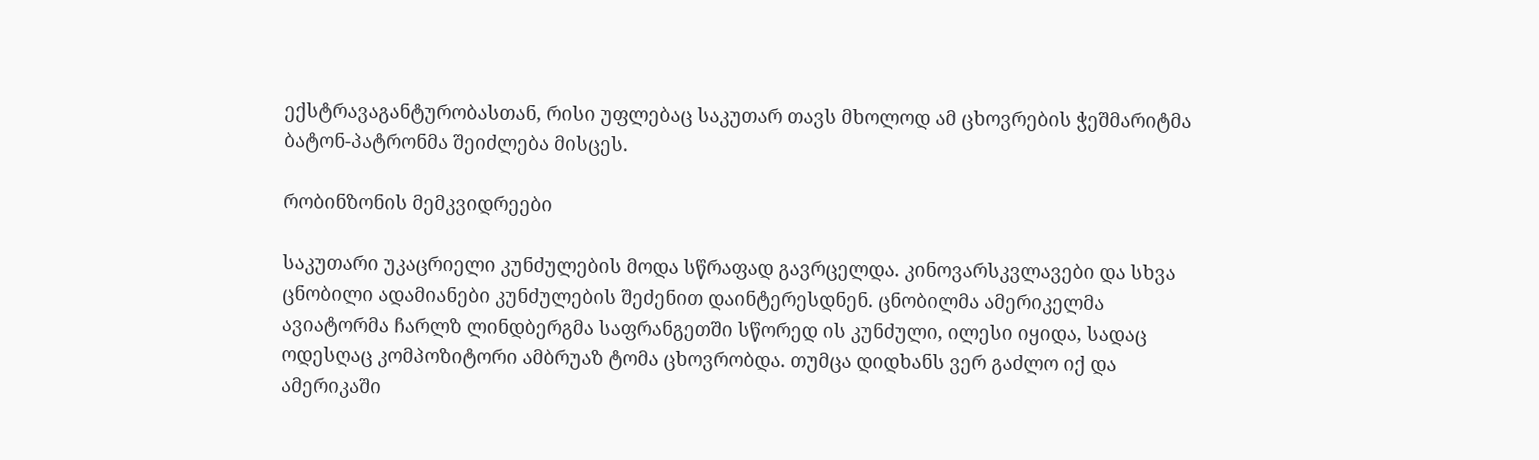ექსტრავაგანტურობასთან, რისი უფლებაც საკუთარ თავს მხოლოდ ამ ცხოვრების ჭეშმარიტმა ბატონ-პატრონმა შეიძლება მისცეს.

რობინზონის მემკვიდრეები

საკუთარი უკაცრიელი კუნძულების მოდა სწრაფად გავრცელდა. კინოვარსკვლავები და სხვა ცნობილი ადამიანები კუნძულების შეძენით დაინტერესდნენ. ცნობილმა ამერიკელმა ავიატორმა ჩარლზ ლინდბერგმა საფრანგეთში სწორედ ის კუნძული, ილესი იყიდა, სადაც ოდესღაც კომპოზიტორი ამბრუაზ ტომა ცხოვრობდა. თუმცა დიდხანს ვერ გაძლო იქ და ამერიკაში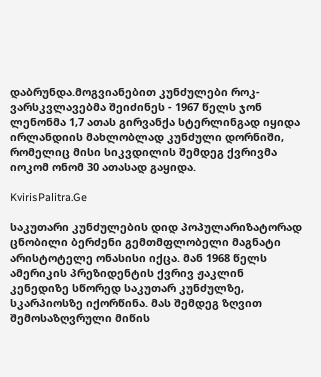დაბრუნდა.მოგვიანებით კუნძულები როკ-ვარსკვლავებმა შეიძინეს - 1967 წელს ჯონ ლენონმა 1,7 ათას გირვანქა სტერლინგად იყიდა ირლანდიის მახლობლად კუნძული დორნიში, რომელიც მისი სიკვდილის შემდეგ ქვრივმა იოკომ ონომ 30 ათასად გაყიდა.

KvirisPalitra.Ge

საკუთარი კუნძულების დიდ პოპულარიზატორად ცნობილი ბერძენი გემთმფლობელი მაგნატი არისტოტელე ონასისი იქცა. მან 1968 წელს ამერიკის პრეზიდენტის ქვრივ ჟაკლინ კენედიზე სწორედ საკუთარ კუნძულზე, სკარპიოსზე იქორწინა. მას შემდეგ ზღვით შემოსაზღვრული მიწის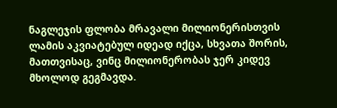ნაგლეჯის ფლობა მრავალი მილიონერისთვის ლამის აკვიატებულ იდეად იქცა, სხვათა შორის, მათთვისაც, ვინც მილიონერობას ჯერ კიდევ მხოლოდ გეგმავდა.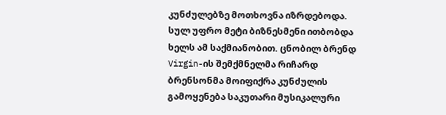კუნძულებზე მოთხოვნა იზრდებოდა. სულ უფრო მეტი ბიზნესმენი ითბობდა ხელს ამ საქმიანობით. ცნობილ ბრენდ Virgin-ის შემქმნელმა რიჩარდ ბრენსონმა მოიფიქრა კუნძულის გამოყენება საკუთარი მუსიკალური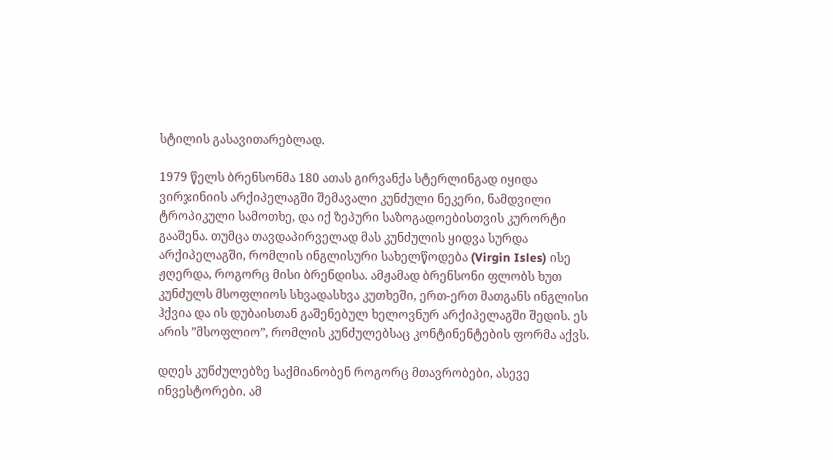სტილის გასავითარებლად.

1979 წელს ბრენსონმა 180 ათას გირვანქა სტერლინგად იყიდა ვირჯინიის არქიპელაგში შემავალი კუნძული ნეკერი, ნამდვილი ტროპიკული სამოთხე, და იქ ზეპური საზოგადოებისთვის კურორტი გააშენა. თუმცა თავდაპირველად მას კუნძულის ყიდვა სურდა არქიპელაგში, რომლის ინგლისური სახელწოდება (Virgin Isles) ისე ჟღერდა, როგორც მისი ბრენდისა. ამჟამად ბრენსონი ფლობს ხუთ კუნძულს მსოფლიოს სხვადასხვა კუთხეში, ერთ-ერთ მათგანს ინგლისი ჰქვია და ის დუბაისთან გაშენებულ ხელოვნურ არქიპელაგში შედის. ეს არის ”მსოფლიო”, რომლის კუნძულებსაც კონტინენტების ფორმა აქვს.

დღეს კუნძულებზე საქმიანობენ როგორც მთავრობები, ასევე ინვესტორები. ამ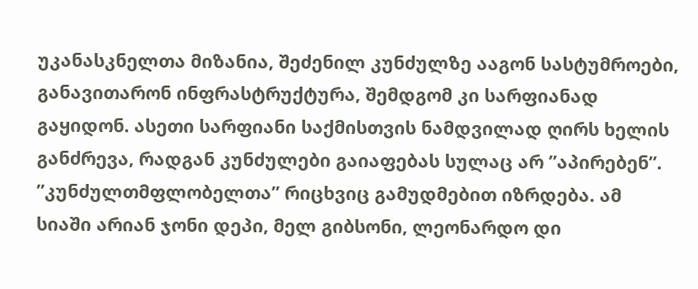უკანასკნელთა მიზანია, შეძენილ კუნძულზე ააგონ სასტუმროები, განავითარონ ინფრასტრუქტურა, შემდგომ კი სარფიანად გაყიდონ. ასეთი სარფიანი საქმისთვის ნამდვილად ღირს ხელის განძრევა, რადგან კუნძულები გაიაფებას სულაც არ ”აპირებენ”. ”კუნძულთმფლობელთა” რიცხვიც გამუდმებით იზრდება. ამ სიაში არიან ჯონი დეპი, მელ გიბსონი, ლეონარდო დი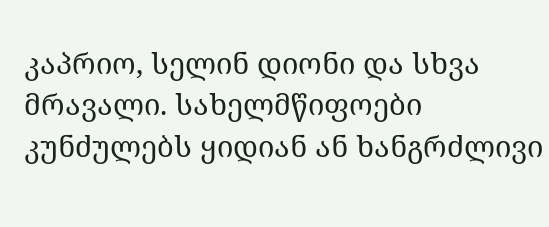კაპრიო, სელინ დიონი და სხვა მრავალი. სახელმწიფოები კუნძულებს ყიდიან ან ხანგრძლივი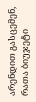არენდით გასცემენ, რათა ბიუჯეტი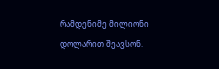რამდენიმე მილიონი დოლარით შეავსონ.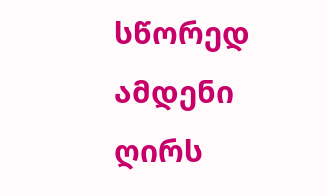სწორედ ამდენი ღირს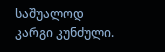საშუალოდ კარგი კუნძული.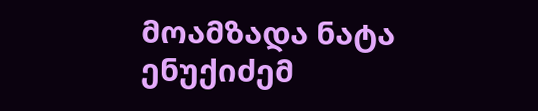მოამზადა ნატა ენუქიძემ